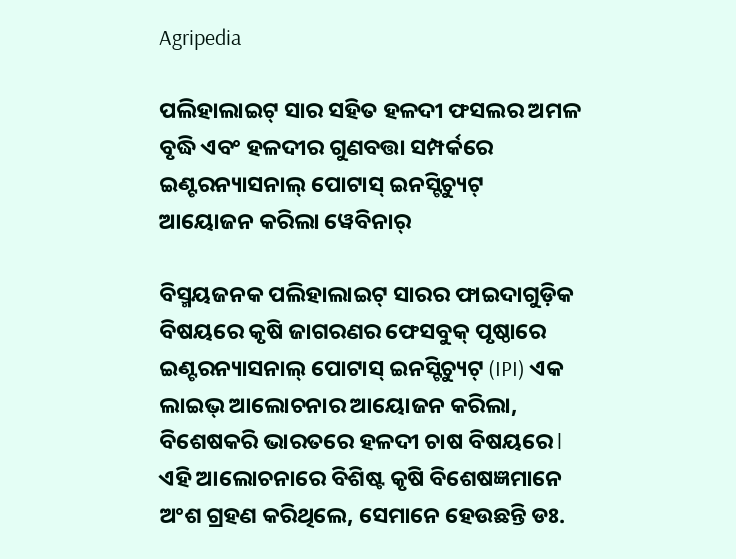Agripedia

ପଲିହାଲାଇଟ୍ ସାର ସହିତ ହଳଦୀ ଫସଲର ଅମଳ ବୃଦ୍ଧି ଏବଂ ହଳଦୀର ଗୁଣବତ୍ତା ସମ୍ପର୍କରେ ଇଣ୍ଟରନ୍ୟାସନାଲ୍ ପୋଟାସ୍ ଇନସ୍ଟିଚ୍ୟୁଟ୍ ଆୟୋଜନ କରିଲା ୱେବିନାର୍

ବିସ୍ମୟଜନକ ପଲିହାଲାଇଟ୍ ସାରର ଫାଇଦାଗୁଡ଼ିକ ବିଷୟରେ କୃଷି ଜାଗରଣର ଫେସବୁକ୍ ପୃଷ୍ଠାରେ ଇଣ୍ଟରନ୍ୟାସନାଲ୍ ପୋଟାସ୍ ଇନସ୍ଟିଚ୍ୟୁଟ୍ (IPI) ଏକ ଲାଇଭ୍‌ ଆଲୋଚନାର ଆୟୋଜନ କରିଲା, ବିଶେଷକରି ଭାରତରେ ହଳଦୀ ଚାଷ ବିଷୟରେ l ଏହି ଆଲୋଚନାରେ ବିଶିଷ୍ଟ କୃଷି ବିଶେଷଜ୍ଞମାନେ ଅଂଶ ଗ୍ରହଣ କରିଥିଲେ, ସେମାନେ ହେଉଛନ୍ତି ଡଃ.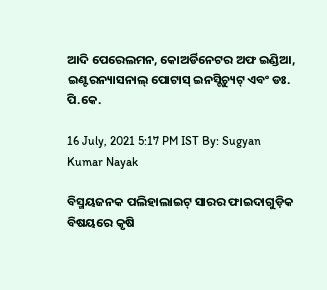ଆଦି ପେରେଲମନ, କୋଅର୍ଡିନେଟର ଅଫ ଇଣ୍ଡିଆ, ଇଣ୍ଟରନ୍ୟାସନାଲ୍ ପୋଟାସ୍ ଇନସ୍ଟିଚ୍ୟୁଟ୍ ଏବଂ ଡଃ. ପି.କେ.

16 July, 2021 5:17 PM IST By: Sugyan Kumar Nayak

ବିସ୍ମୟଜନକ ପଲିହାଲାଇଟ୍ ସାରର ଫାଇଦାଗୁଡ଼ିକ ବିଷୟରେ କୃଷି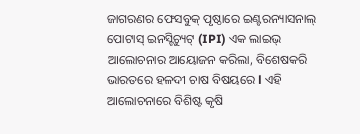ଜାଗରଣର ଫେସବୁକ୍ ପୃଷ୍ଠାରେ ଇଣ୍ଟରନ୍ୟାସନାଲ୍ ପୋଟାସ୍ ଇନସ୍ଟିଚ୍ୟୁଟ୍ (IPI) ଏକ ଲାଇଭ୍‌ ଆଲୋଚନାର ଆୟୋଜନ କରିଲା, ବିଶେଷକରି ଭାରତରେ ହଳଦୀ ଚାଷ ବିଷୟରେ l ଏହି ଆଲୋଚନାରେ ବିଶିଷ୍ଟ କୃଷି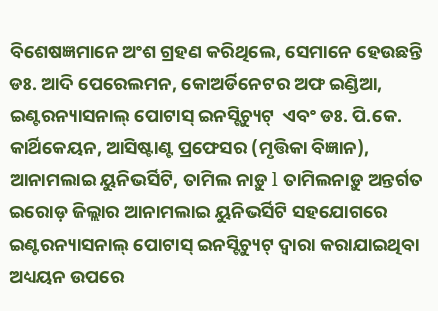ବିଶେଷଜ୍ଞମାନେ ଅଂଶ ଗ୍ରହଣ କରିଥିଲେ, ସେମାନେ ହେଉଛନ୍ତି ଡଃ. ଆଦି ପେରେଲମନ, କୋଅର୍ଡିନେଟର ଅଫ ଇଣ୍ଡିଆ, ଇଣ୍ଟରନ୍ୟାସନାଲ୍ ପୋଟାସ୍ ଇନସ୍ଟିଚ୍ୟୁଟ୍  ଏବଂ ଡଃ. ପି.କେ. କାର୍ଥିକେୟନ, ଆସିଷ୍ଟାଣ୍ଟ ପ୍ରଫେସର (ମୃତ୍ତିକା ବିଜ୍ଞାନ), ଆନାମଲାଇ ୟୁନିଭର୍ସିଟି, ତାମିଲ ନାଡ଼ୁ l ତାମିଲନାଡ଼ୁ ଅନ୍ତର୍ଗତ ଇରୋଡ଼ ଜିଲ୍ଲାର ଆନାମଲାଇ ୟୁନିଭର୍ସିଟି ସହଯୋଗରେ  ଇଣ୍ଟରନ୍ୟାସନାଲ୍ ପୋଟାସ୍ ଇନସ୍ଟିଚ୍ୟୁଟ୍ ଦ୍ୱାରା କରାଯାଇଥିବା ଅଧ୍ୟୟନ ଉପରେ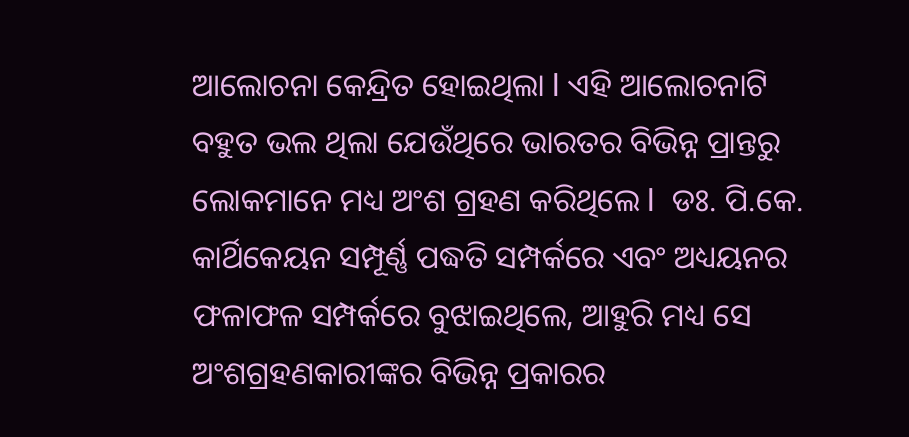ଆଲୋଚନା କେନ୍ଦ୍ରିତ ହୋଇଥିଲା l ଏହି ଆଲୋଚନାଟି ବହୁତ ଭଲ ଥିଲା ଯେଉଁଥିରେ ଭାରତର ବିଭିନ୍ନ ପ୍ରାନ୍ତରୁ ଲୋକମାନେ ମଧ୍ୟ ଅଂଶ ଗ୍ରହଣ କରିଥିଲେ l  ଡଃ. ପି.କେ. କାର୍ଥିକେୟନ ସମ୍ପୂର୍ଣ୍ଣ ପଦ୍ଧତି ସମ୍ପର୍କରେ ଏବଂ ଅଧ୍ୟୟନର ଫଳାଫଳ ସମ୍ପର୍କରେ ବୁଝାଇଥିଲେ, ଆହୁରି ମଧ୍ୟ ସେ ଅଂଶଗ୍ରହଣକାରୀଙ୍କର ବିଭିନ୍ନ ପ୍ରକାରର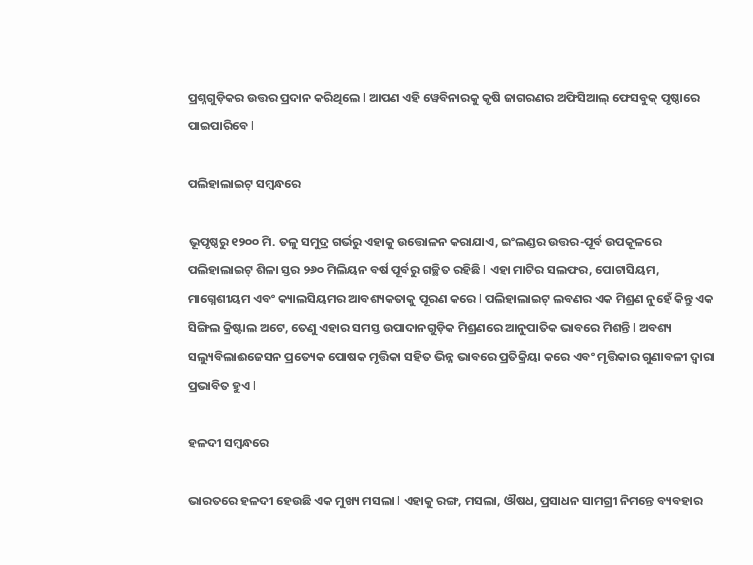ପ୍ରଶ୍ନଗୁଡ଼ିକର ଉତ୍ତର ପ୍ରଦାନ କରିଥିଲେ l ଆପଣ ଏହି ୱେବିନାରକୁ କୃଷି ଜାଗରଣର ଅଫିସିଆଲ୍ ଫେସବୁକ୍ ପୃଷ୍ଠାରେ ପାଇପାରିବେ l

ପଲିହାଲାଇଟ୍ ସମ୍ବନ୍ଧରେ

ଭୂପୃଷ୍ଠରୁ ୧୨୦୦ ମି. ତଳୁ ସମୁଦ୍ର ଗର୍ଭରୁ ଏହାକୁ ଉତ୍ତୋଳନ କରାଯାଏ, ଇଂଲଣ୍ଡର ଉତ୍ତର-ପୂର୍ବ ଉପକୂଳରେ ପଲିହାଲାଇଟ୍ ଶିଳା ସ୍ତର ୨୬୦ ମିଲିୟନ ବର୍ଷ ପୂର୍ବରୁ ଗଚ୍ଛିତ ରହିଛି l ଏହା ମାଟିର ସଲଫର, ପୋଟାସିୟମ, ମାଗ୍ନେଶୀୟମ ଏବଂ କ୍ୟାଲସିୟମର ଆବଶ୍ୟକତାକୁ ପୂରଣ କରେ l ପଲିହାଲାଇଟ୍ ଲବଣର ଏକ ମିଶ୍ରଣ ନୁହେଁ କିନ୍ତୁ ଏକ ସିଙ୍ଗିଲ କ୍ରିଷ୍ଟାଲ ଅଟେ, ତେଣୁ ଏହାର ସମସ୍ତ ଉପାଦାନଗୁଡ଼ିକ ମିଶ୍ରଣରେ ଆନୁପାତିକ ଭାବରେ ମିଶନ୍ତି l ଅବଶ୍ୟ ସଲ୍ୟୁବିଲାଈଜେସନ ପ୍ରତ୍ୟେକ ପୋଷକ ମୃତ୍ତିକା ସହିତ ଭିନ୍ନ ଭାବରେ ପ୍ରତିକ୍ରିୟା କରେ ଏବଂ ମୃତ୍ତିକାର ଗୁଣାବଳୀ ଦ୍ୱାରା ପ୍ରଭାବିତ ହୁଏ l

ହଳଦୀ ସମ୍ବନ୍ଧରେ

ଭାରତରେ ହଳଦୀ ହେଉଛି ଏକ ମୁଖ୍ୟ ମସଲା l ଏହାକୁ ରଙ୍ଗ, ମସଲା, ଔଷଧ, ପ୍ରସାଧନ ସାମଗ୍ରୀ ନିମନ୍ତେ ବ୍ୟବହାର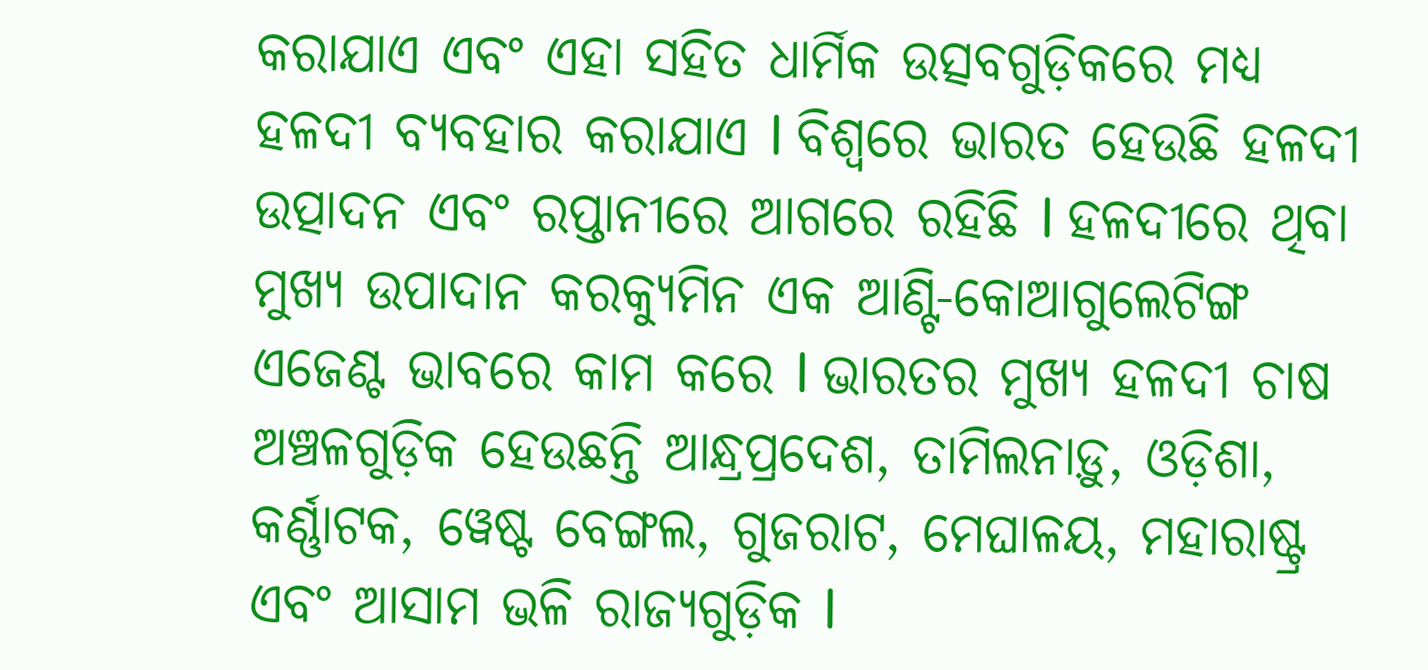କରାଯାଏ ଏବଂ ଏହା ସହିତ ଧାର୍ମିକ ଉତ୍ସବଗୁଡ଼ିକରେ ମଧ୍ୟ ହଳଦୀ ବ୍ୟବହାର କରାଯାଏ l ବିଶ୍ୱରେ ଭାରତ ହେଉଛି ହଳଦୀ ଉତ୍ପାଦନ ଏବଂ ରପ୍ତାନୀରେ ଆଗରେ ରହିଛି l ହଳଦୀରେ ଥିବା ମୁଖ୍ୟ ଉପାଦାନ କରକ୍ୟୁମିନ ଏକ ଆଣ୍ଟି-କୋଆଗୁଲେଟିଙ୍ଗ ଏଜେଣ୍ଟ ଭାବରେ କାମ କରେ l ଭାରତର ମୁଖ୍ୟ ହଳଦୀ ଚାଷ ଅଞ୍ଚଳଗୁଡ଼ିକ ହେଉଛନ୍ତି ଆନ୍ଧ୍ରପ୍ରଦେଶ, ତାମିଲନାଡ଼ୁ, ଓଡ଼ିଶା, କର୍ଣ୍ଣାଟକ, ୱେଷ୍ଟ ବେଙ୍ଗଲ, ଗୁଜରାଟ, ମେଘାଳୟ, ମହାରାଷ୍ଟ୍ର ଏବଂ ଆସାମ ଭଳି ରାଜ୍ୟଗୁଡ଼ିକ l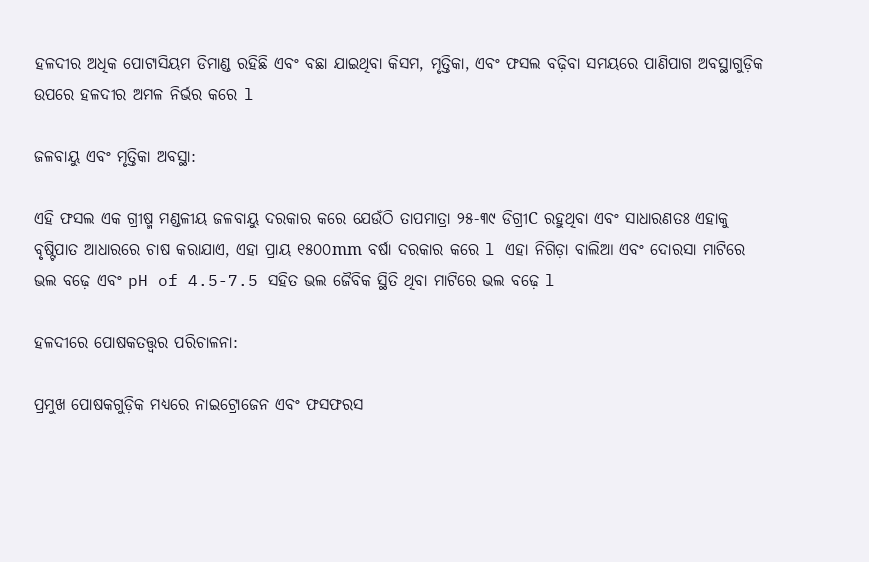ହଳଦୀର ଅଧିକ ପୋଟାସିୟମ ଡିମାଣ୍ଡ ରହିଛି ଏବଂ ବଛା ଯାଇଥିବା କିସମ, ମୃତ୍ତିକା, ଏବଂ ଫସଲ ବଢ଼ିବା ସମୟରେ ପାଣିପାଗ ଅବସ୍ଥାଗୁଡ଼ିକ ଉପରେ ହଳଦୀର ଅମଳ ନିର୍ଭର କରେ l

ଜଳବାୟୁ ଏବଂ ମୃତ୍ତିକା ଅବସ୍ଥା:

ଏହି ଫସଲ ଏକ ଗ୍ରୀଷ୍ମ ମଣ୍ଡଳୀୟ ଜଳବାୟୁ ଦରକାର କରେ ଯେଉଁଠି ତାପମାତ୍ରା ୨୫-୩୯ ଡିଗ୍ରୀC ରହୁଥିବା ଏବଂ ସାଧାରଣତଃ ଏହାକୁ ବୃଷ୍ଟିପାତ ଆଧାରରେ ଚାଷ କରାଯାଏ, ଏହା ପ୍ରାୟ ୧୫୦୦mm ବର୍ଷା ଦରକାର କରେ l ଏହା ନିଗିଡ଼ା ବାଲିଆ ଏବଂ ଦୋରସା ମାଟିରେ ଭଲ ବଢ଼େ ଏବଂ pH of 4.5-7.5 ସହିତ ଭଲ ଜୈବିକ ସ୍ଥିତି ଥିବା ମାଟିରେ ଭଲ ବଢ଼େ l

ହଳଦୀରେ ପୋଷକତତ୍ତ୍ୱର ପରିଚାଳନା:

ପ୍ରମୁଖ ପୋଷକଗୁଡ଼ିକ ମଧ୍ୟରେ ନାଇଟ୍ରୋଜେନ ଏବଂ ଫସଫରସ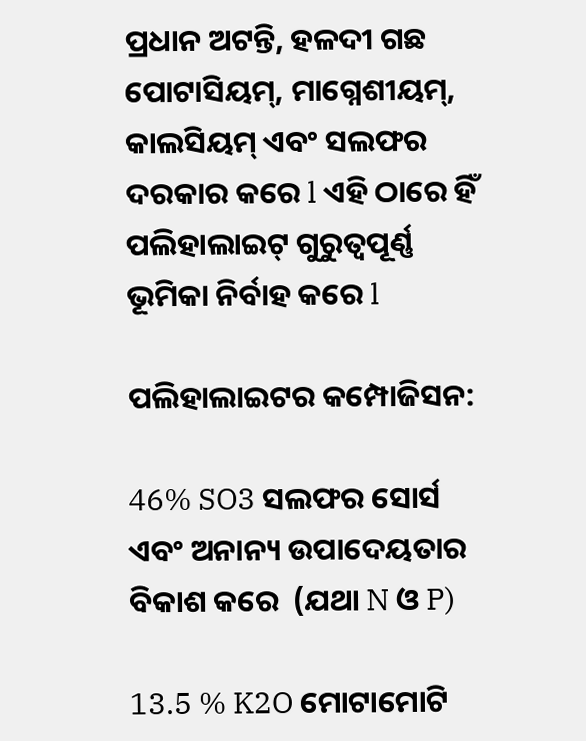ପ୍ରଧାନ ଅଟନ୍ତି, ହଳଦୀ ଗଛ ପୋଟାସିୟମ୍, ମାଗ୍ନେଶୀୟମ୍, କାଲସିୟମ୍ ଏବଂ ସଲଫର ଦରକାର କରେ l ଏହି ଠାରେ ହିଁ ପଲିହାଲାଇଟ୍ ଗୁରୁତ୍ୱପୂର୍ଣ୍ଣ ଭୂମିକା ନିର୍ବାହ କରେ l

ପଲିହାଲାଇଟର କମ୍ପୋଜିସନ:

46% SO3 ସଲଫର ସୋର୍ସ ଏବଂ ଅନାନ୍ୟ ଉପାଦେୟତାର ବିକାଶ କରେ  (ଯଥା N ଓ P)

13.5 % K2O ମୋଟାମୋଟି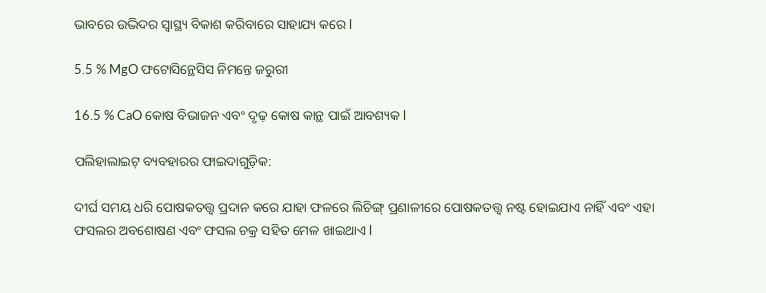ଭାବରେ ଉଦ୍ଭିଦର ସ୍ୱାସ୍ଥ୍ୟ ବିକାଶ କରିବାରେ ସାହାଯ୍ୟ କରେ l

5.5 % MgO ଫଟୋସିନ୍ଥେସିସ ନିମନ୍ତେ ଜରୁରୀ

16.5 % CaO କୋଷ ବିଭାଜନ ଏବଂ ଦୃଢ଼ କୋଷ କାନ୍ଥ ପାଇଁ ଆବଶ୍ୟକ l

ପଲିହାଲାଇଟ୍ ବ୍ୟବହାରର ଫାଇଦାଗୁଡ଼ିକ:

ଦୀର୍ଘ ସମୟ ଧରି ପୋଷକତତ୍ତ୍ୱ ପ୍ରଦାନ କରେ ଯାହା ଫଳରେ ଲିଚିଙ୍ଗ୍ ପ୍ରଣାଳୀରେ ପୋଷକତତ୍ତ୍ୱ ନଷ୍ଟ ହୋଇଯାଏ ନାହିଁ ଏବଂ ଏହା ଫସଲର ଅବଶୋଷଣ ଏବଂ ଫସଲ ଚକ୍ର ସହିତ ମେଳ ଖାଇଥାଏ l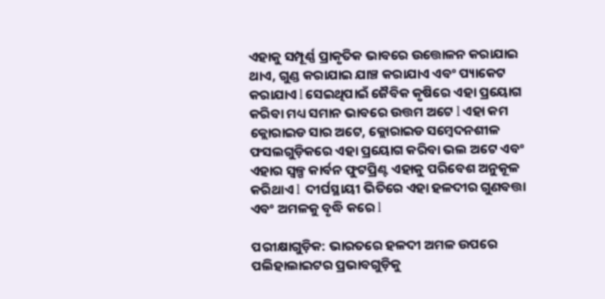ଏହାକୁ ସମ୍ପୂର୍ଣ୍ଣ ପ୍ରାକୃତିକ ଭାବରେ ଉତ୍ତୋଳନ କରାଯାଇ ଥାଏ, ଗୁଣ୍ଡ କରାଯାଇ ଯାଞ୍ଚ କରାଯାଏ ଏବଂ ପ୍ୟାକେଟ କରାଯାଏ l ସେଇଥିପାଇଁ ଜୈବିକ କୃଷିରେ ଏହା ପ୍ରୟୋଗ କରିବା ମଧ୍ୟ ସମାନ ଭାବରେ ଉତ୍ତମ ଅଟେ l ଏହା କମ କ୍ଲୋରାଇଡ ସାର ଅଟେ, କ୍ଲୋରାଇଡ ସମ୍ବେଦନଶୀଳ ଫସଲଗୁଡ଼ିକରେ ଏହା ପ୍ରୟୋଗ କରିବା ଭଲ ଅଟେ ଏବଂ ଏହାର ସ୍ୱଳ୍ପ କାର୍ବନ ଫୁଟପ୍ରିଣ୍ଟ ଏହାକୁ ପରିବେଶ ଅନୁକୂଳ କରିଥାଏ l  ଦୀର୍ଘସ୍ଥାୟୀ ଭିତିରେ ଏହା ହଳଦୀର ଗୁଣବତ୍ତା ଏବଂ ଅମଳକୁ ବୃଦ୍ଧି କରେ l

ପରୀକ୍ଷାଗୁଡ଼ିକ: ଭାରତରେ ହଳଦୀ ଅମଳ ଉପରେ ପଲିହାଲାଇଟର ପ୍ରଭାବଗୁଡ଼ିକୁ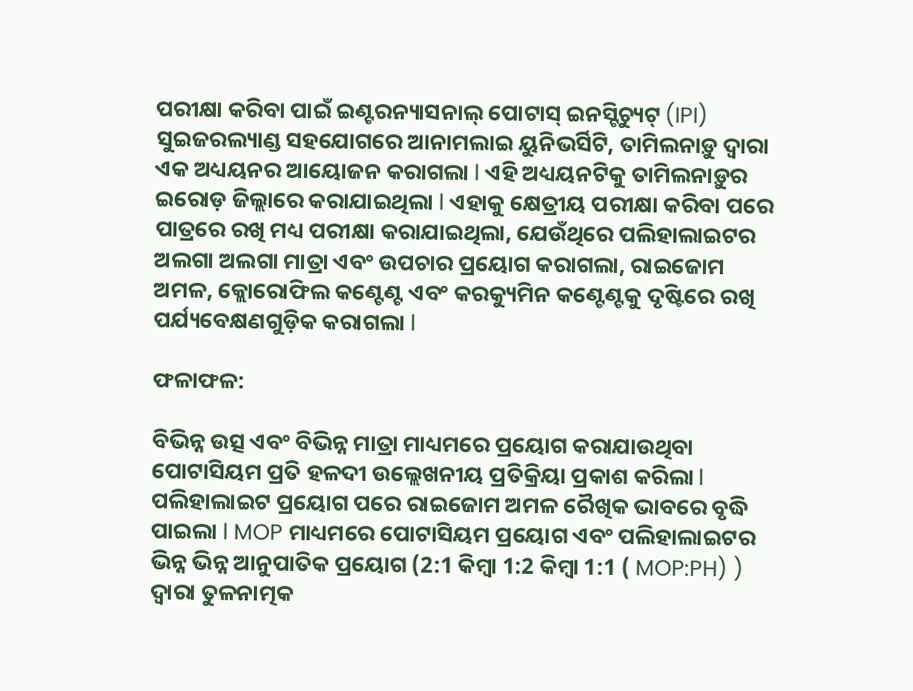ପରୀକ୍ଷା କରିବା ପାଇଁ ଇଣ୍ଟରନ୍ୟାସନାଲ୍ ପୋଟାସ୍ ଇନସ୍ଟିଚ୍ୟୁଟ୍ (IPI) ସୁଇଜରଲ୍ୟାଣ୍ଡ ସହଯୋଗରେ ଆନାମଲାଇ ୟୁନିଭର୍ସିଟି, ତାମିଲନାଡ଼ୁ ଦ୍ୱାରା ଏକ ଅଧ୍ୟୟନର ଆୟୋଜନ କରାଗଲା l ଏହି ଅଧ୍ୟୟନଟିକୁ ତାମିଲନାଡ଼ୁର ଇରୋଡ଼ ଜିଲ୍ଲାରେ କରାଯାଇଥିଲା l ଏହାକୁ କ୍ଷେତ୍ରୀୟ ପରୀକ୍ଷା କରିବା ପରେ ପାତ୍ରରେ ରଖି ମଧ୍ୟ ପରୀକ୍ଷା କରାଯାଇଥିଲା, ଯେଉଁଥିରେ ପଲିହାଲାଇଟର ଅଲଗା ଅଲଗା ମାତ୍ରା ଏବଂ ଉପଚାର ପ୍ରୟୋଗ କରାଗଲା, ରାଇଜୋମ ଅମଳ, କ୍ଲୋରୋଫିଲ କଣ୍ଟେଣ୍ଟ ଏବଂ କରକ୍ୟୁମିନ କଣ୍ଟେଣ୍ଟକୁ ଦୃଷ୍ଟିରେ ରଖି ପର୍ଯ୍ୟବେକ୍ଷଣଗୁଡ଼ିକ କରାଗଲା l

ଫଳାଫଳ:

ବିଭିନ୍ନ ଉତ୍ସ ଏବଂ ବିଭିନ୍ନ ମାତ୍ରା ମାଧ୍ୟମରେ ପ୍ରୟୋଗ କରାଯାଉଥିବା ପୋଟାସିୟମ ପ୍ରତି ହଳଦୀ ଉଲ୍ଲେଖନୀୟ ପ୍ରତିକ୍ରିୟା ପ୍ରକାଶ କରିଲା l ପଲିହାଲାଇଟ ପ୍ରୟୋଗ ପରେ ରାଇଜୋମ ଅମଳ ରୈଖିକ ଭାବରେ ବୃଦ୍ଧି ପାଇଲା l MOP ମାଧ୍ୟମରେ ପୋଟାସିୟମ ପ୍ରୟୋଗ ଏବଂ ପଲିହାଲାଇଟର ଭିନ୍ନ ଭିନ୍ନ ଆନୁପାତିକ ପ୍ରୟୋଗ (2:1 କିମ୍ବା 1:2 କିମ୍ବା 1:1 ( MOP:PH) ) ଦ୍ୱାରା ତୁଳନାତ୍ମକ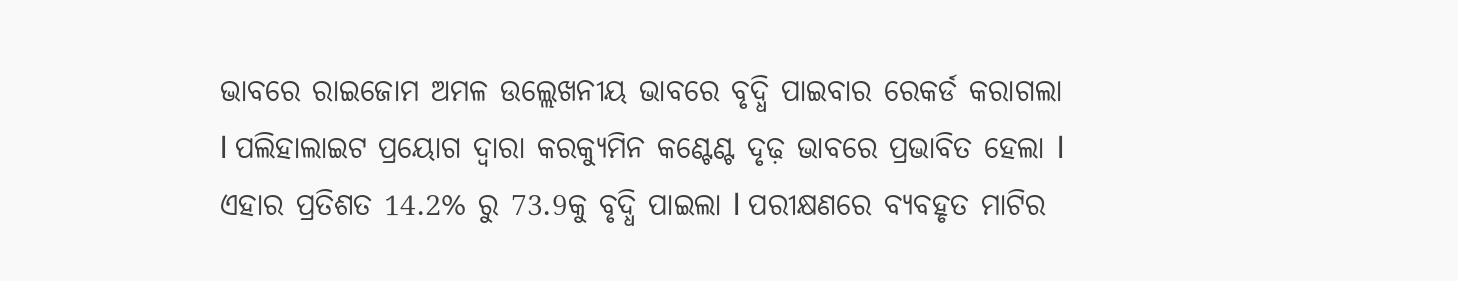ଭାବରେ ରାଇଜୋମ ଅମଳ ଉଲ୍ଲେଖନୀୟ ଭାବରେ ବୃଦ୍ଧି ପାଇବାର ରେକର୍ଡ କରାଗଲା l ପଲିହାଲାଇଟ ପ୍ରୟୋଗ ଦ୍ୱାରା କରକ୍ୟୁମିନ କଣ୍ଟେଣ୍ଟ ଦୃଢ଼ ଭାବରେ ପ୍ରଭାବିତ ହେଲା l ଏହାର ପ୍ରତିଶତ 14.2% ରୁ 73.9କୁ ବୃଦ୍ଧି ପାଇଲା l ପରୀକ୍ଷଣରେ ବ୍ୟବହୃତ ମାଟିର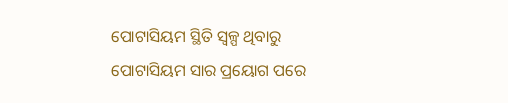ପୋଟାସିୟମ ସ୍ଥିତି ସ୍ୱଳ୍ପ ଥିବାରୁ ପୋଟାସିୟମ ସାର ପ୍ରୟୋଗ ପରେ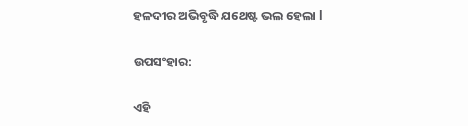ହଳଦୀର ଅଭିବୃଦ୍ଧି ଯଥେଷ୍ଟ ଭଲ ହେଲା l

ଉପସଂହାର:

ଏହି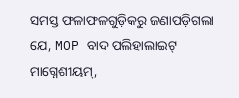ସମସ୍ତ ଫଳାଫଳଗୁଡ଼ିକରୁ ଜଣାପଡ଼ିଗଲା ଯେ, MOP ବାଦ ପଲିହାଲାଇଟ୍ ମାଗ୍ନେଶୀୟମ୍,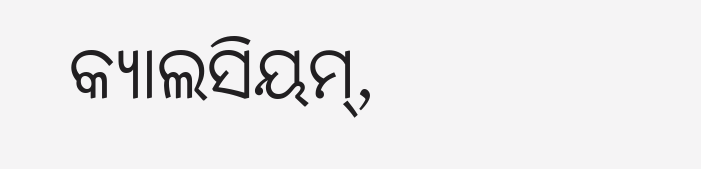କ୍ୟାଲସିୟମ୍,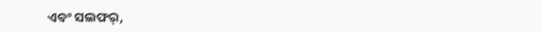ଏବଂ ସଲଫର୍,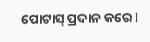ପୋଟାସ୍ ପ୍ରଦାନ କରେ l